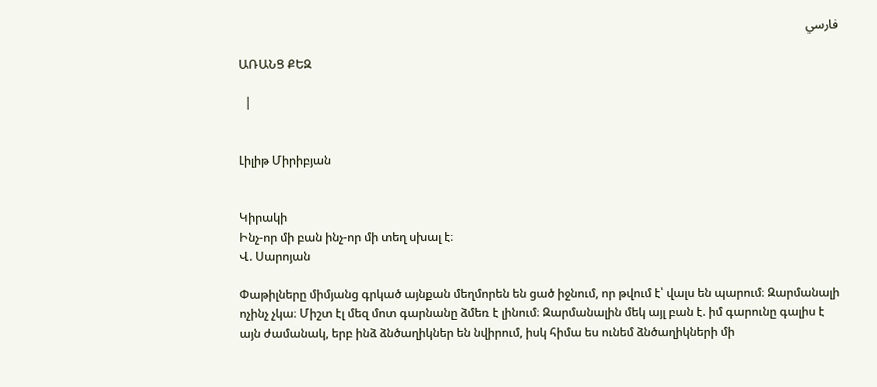فارسي

ԱՌԱՆՑ ՔԵԶ

  |


Լիլիթ Միրիբյան


Կիրակի
Ինչ-որ մի բան ինչ-որ մի տեղ սխալ է։
Վ. Սարոյան

Փաթիլները միմյանց գրկած այնքան մեղմորեն են ցած իջնում, որ թվում է՝ վալս են պարում։ Զարմանալի ոչինչ չկա։ Միշտ էլ մեզ մոտ գարնանը ձմեռ է լինում։ Զարմանալին մեկ այլ բան է. իմ գարունը գալիս է այն ժամանակ, երբ ինձ ձնծաղիկներ են նվիրում, իսկ հիմա ես ունեմ ձնծաղիկների մի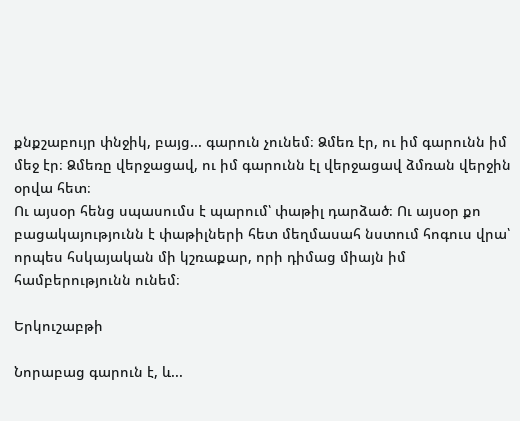քնքշաբույր փնջիկ, բայց... գարուն չունեմ։ Ձմեռ էր, ու իմ գարունն իմ մեջ էր։ Ձմեռը վերջացավ, ու իմ գարունն էլ վերջացավ ձմռան վերջին օրվա հետ։
Ու այսօր հենց սպասումս է պարում՝ փաթիլ դարձած։ Ու այսօր քո բացակայությունն է փաթիլների հետ մեղմասահ նստում հոգուս վրա՝ որպես հսկայական մի կշռաքար, որի դիմաց միայն իմ համբերությունն ունեմ։

Երկուշաբթի

Նորաբաց գարուն է, և...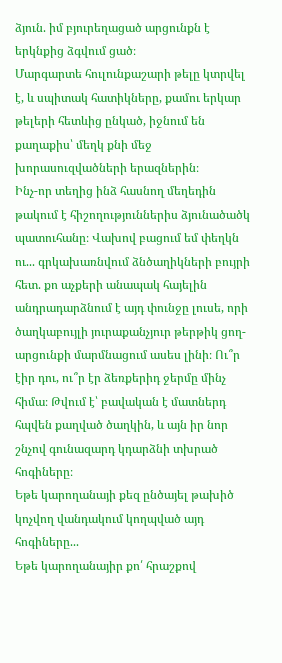ձյուն. իմ բյուրեղացած արցունքն է երկնքից ձգվում ցած։
Մարգարտե հուլունքաշարի թելը կտրվել է, և սպիտակ հատիկները, քամու երկար թելերի հետևից ընկած, իջնում են քաղաքիս՝ մեղկ քնի մեջ խորասուզվածների երազներին։
Ինչ-որ տեղից ինձ հասնող մեղեդին թակում է հիշողություններիս ձյունածածկ պատուհանը։ Վախով բացում եմ փեղկն ու... գրկախառնվում ձնծաղիկների բույրի հետ. քո աչքերի անապակ հայելին անդրադարձնում է այդ փունջը լուսե, որի ծաղկաբույլի յուրաքանչյուր թերթիկ ցող-արցունքի մարմնացում ասես լինի։ Ու՞ր էիր դու, ու՞ր էր ձեռքերիդ ջերմը մինչ հիմա։ Թվում է՝ բավական է մատներդ հպվեն քաղված ծաղկին, և այն իր նոր շնչով գունազարդ կդարձնի տխրած հոգիները։
Եթե կարողանայի քեզ ընծայել թախիծ կոչվող վանդակում կողպված այդ հոգիները...
Եթե կարողանայիր քո՛ հրաշքով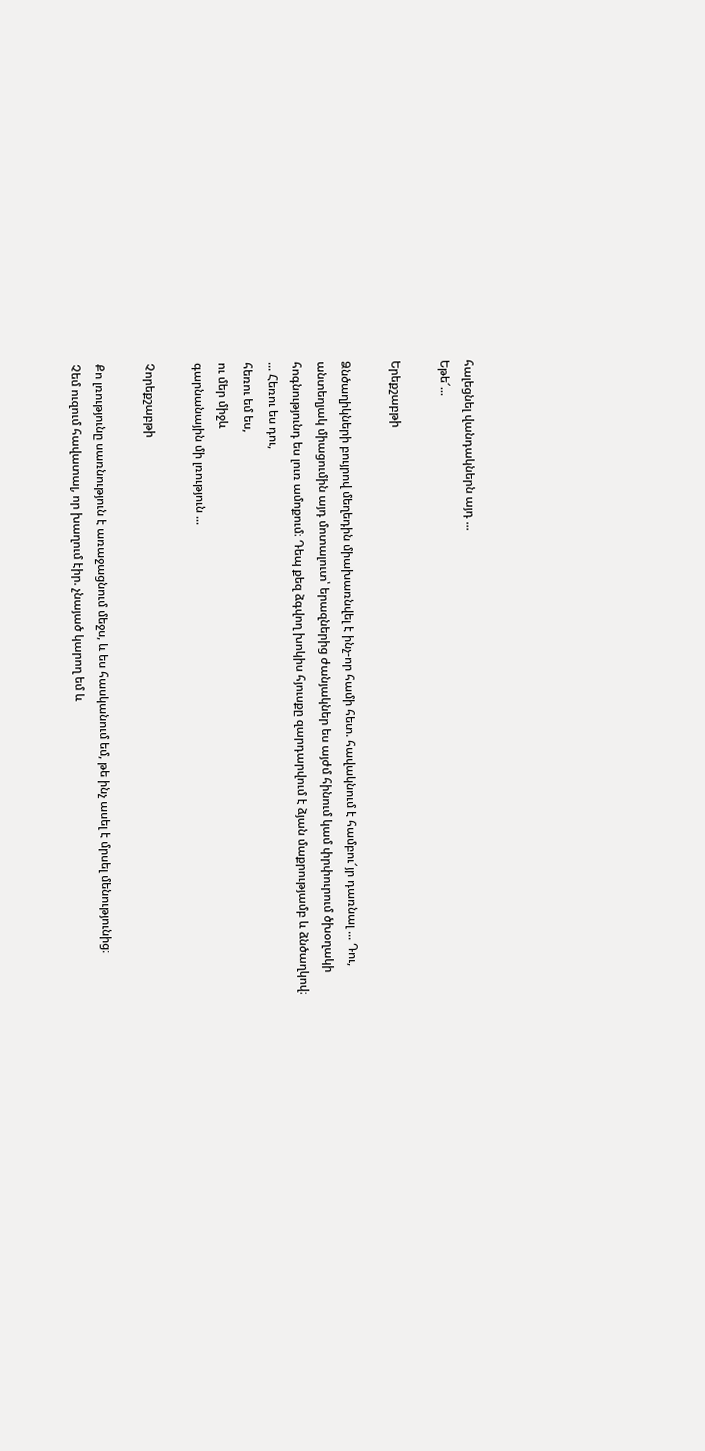հալեցնել վանդակներն այդ ...
Եթե՜...

Երեքշաբթի

Ձնծաղիկների բույրով մեղեդին միախառնվել է ինչ-որ համի հետ. հավակնում է համբու՜յր դառնալ ... Դու, անտեղյակ միացումին այդ մոտալուտ՝ երազներից ժանյակներ ես այժմ հինում կամ փրփուրում ծխօղակի հոգնությունդ ես լուռ ամոքում։ Դեպ քեզ ձգվող խոկիս հյուսքը զարդարվում է ձյան մաքրությամբ և ձնծաղկով։
... Հեռու ես դու,
հեռու եմ ես,
ու մեր միջև
գարնանային մի լռություն ...

Չորեքշաբթի

Քո լռությունը սառնություն է առաջացնում մեջս, և ես հասկանում եմ, թե ինչ ասել է մրսել մենությունից։
Չեմ ուզում հավատալ, որ խաղում էիր. չնայած կարող եմ և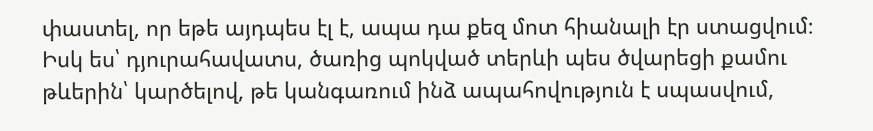փաստել, որ եթե այդպես էլ է, ապա դա քեզ մոտ հիանալի էր ստացվում։ Իսկ ես՝ դյուրահավատս, ծառից պոկված տերևի պես ծվարեցի քամու թևերին՝ կարծելով, թե կանգառում ինձ ապահովություն է սպասվում,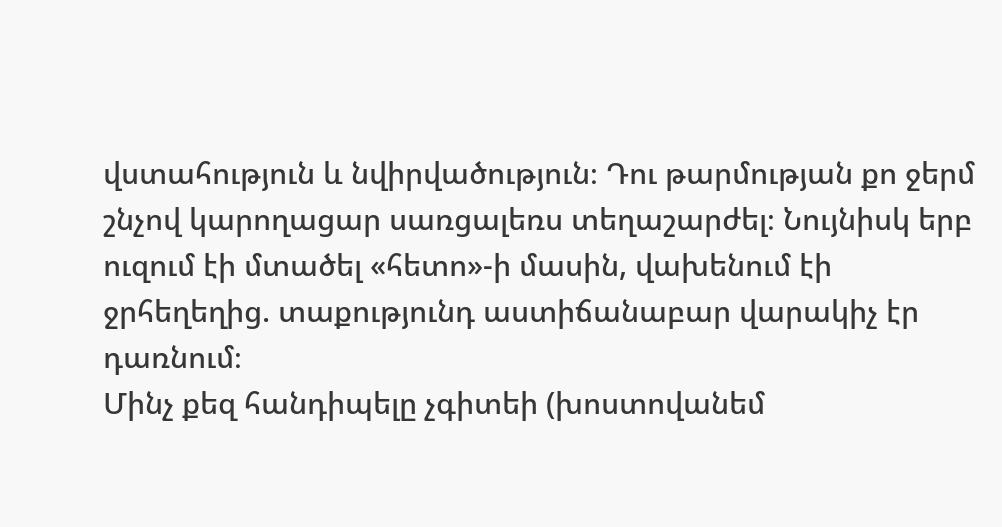վստահություն և նվիրվածություն։ Դու թարմության քո ջերմ շնչով կարողացար սառցալեռս տեղաշարժել։ Նույնիսկ երբ ուզում էի մտածել «հետո»-ի մասին, վախենում էի ջրհեղեղից. տաքությունդ աստիճանաբար վարակիչ էր դառնում։
Մինչ քեզ հանդիպելը չգիտեի (խոստովանեմ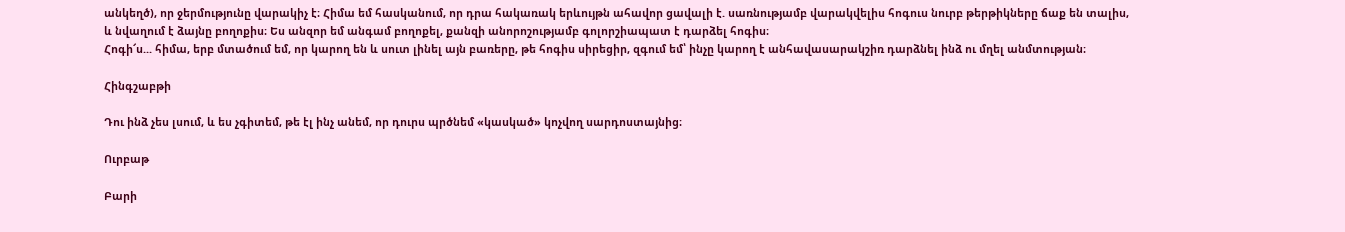անկեղծ), որ ջերմությունը վարակիչ է։ Հիմա եմ հասկանում, որ դրա հակառակ երևույթն ահավոր ցավալի է. սառնությամբ վարակվելիս հոգուս նուրբ թերթիկները ճաք են տալիս, և նվաղում է ձայնը բողոքիս։ Ես անզոր եմ անգամ բողոքել, քանզի անորոշությամբ գոլորշիապատ է դարձել հոգիս։
Հոգի՜ս... հիմա, երբ մտածում եմ, որ կարող են և սուտ լինել այն բառերը, թե հոգիս սիրեցիր, զգում եմ՝ ինչը կարող է անհավասարակշիռ դարձնել ինձ ու մղել անմտության։

Հինգշաբթի

Դու ինձ չես լսում, և ես չգիտեմ, թե էլ ինչ անեմ, որ դուրս պրծնեմ «կասկած» կոչվող սարդոստայնից։

Ուրբաթ

Բարի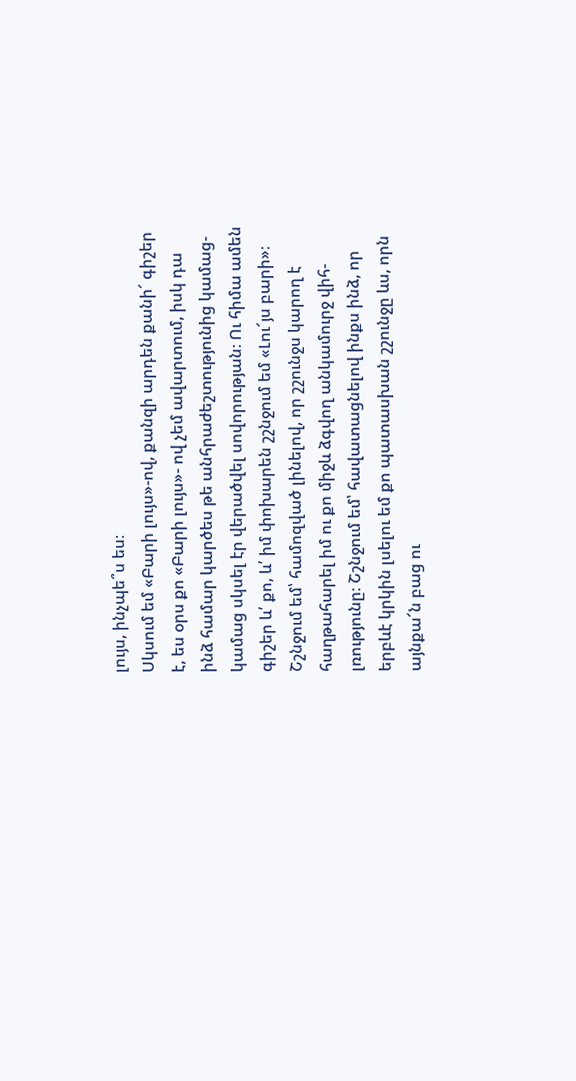լույս, ինչպե՞ս ես։
Սկսում եմ «Բարի լույս»-ով, քանզի արդեն քանի՜ գիշեր է, ես օրս քո «Բարի լույս»- ով չեմ ավարտում, իսկ դա ինձ համար կարծես թե անհրաժեշտությունից կամաց-կամաց սկսել էր վերածվել սովորության։ Ու հիմա ամեն գիշեր և՛ քո, և՛ իմ փոխարեն շշնջում եմ «Լու՜յս բարի»։ Շշնջում եմ՝ համոզված լինելով, որ շշունջս կարող է հաղթահարել իմ ու քո միջև ձգվող անկամուրջ վիհ-լռությունը։ Շշնջում եմ՝ հավատացնելով ինքս ինձ, որ երբևէ կրկին լսելու եմ քո պատասխան շշունջը ևս, որն այնքա՜ն բաց ու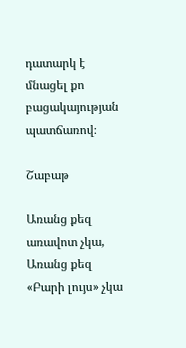դատարկ է մնացել քո բացակայության պատճառով։

Շաբաթ

Առանց քեզ առավոտ չկա,
Առանց քեզ «Բարի լույս» չկա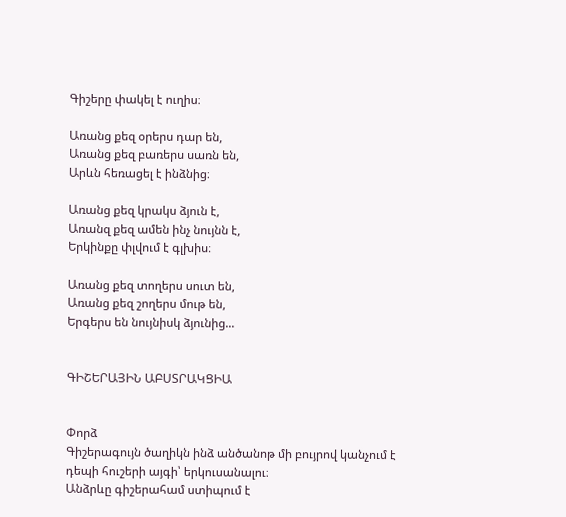Գիշերը փակել է ուղիս։

Առանց քեզ օրերս դար են,
Առանց քեզ բառերս սառն են,
Արևն հեռացել է ինձնից։

Առանց քեզ կրակս ձյուն է,
Առանզ քեզ ամեն ինչ նույնն է,
Երկինքը փլվում է գլխիս։

Առանց քեզ տողերս սուտ են,
Առանց քեզ շողերս մութ են,
Երգերս են նույնիսկ ձյունից...


ԳԻՇԵՐԱՅԻՆ ԱԲՍՏՐԱԿՑԻԱ


Փորձ
Գիշերագույն ծաղիկն ինձ անծանոթ մի բույրով կանչում է դեպի հուշերի այգի՝ երկուսանալու։
Անձրևը գիշերահամ ստիպում է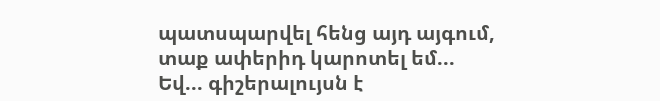պատսպարվել հենց այդ այգում, տաք ափերիդ կարոտել եմ...
Եվ... գիշերալույսն է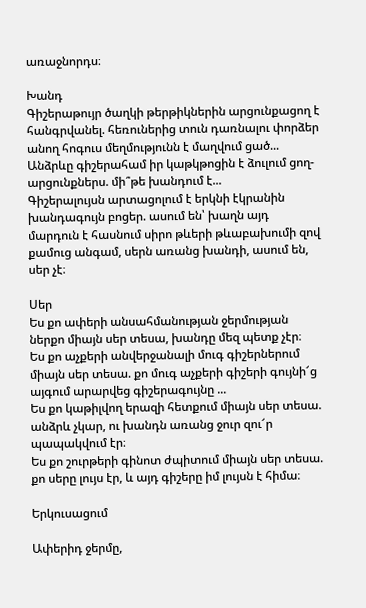առաջնորդս։

Խանդ
Գիշերաթույր ծաղկի թերթիկներին արցունքացող է հանգրվանել. հեռուներից տուն դառնալու փորձեր անող հոգուս մեղմությունն է մաղվում ցած...
Անձրևը գիշերահամ իր կաթկթոցին է ձուլում ցող-արցունքներս. մի՞թե խանդում է...
Գիշերալույսն արտացոլում է երկնի էկրանին խանդագույն բոցեր. ասում են՝ խաղն այդ մարդուն է հասնում սիրո թևերի թևաբախումի զով քամուց անգամ, սերն առանց խանդի, ասում են, սեր չէ։

Սեր
Ես քո ափերի անսահմանության ջերմության ներքո միայն սեր տեսա, խանդը մեզ պետք չէր։
Ես քո աչքերի անվերջանալի մուգ գիշերներում միայն սեր տեսա. քո մուգ աչքերի գիշերի գույնի՜ց այգում արարվեց գիշերագույնը ...
Ես քո կաթիլվող երազի հետքում միայն սեր տեսա. անձրև չկար, ու խանդն առանց ջուր զու՜ր պապակվում էր։
Ես քո շուրթերի գինոտ ժպիտում միայն սեր տեսա. քո սերը լույս էր, և այդ գիշերը իմ լույսն է հիմա։

Երկուսացում

Ափերիդ ջերմը,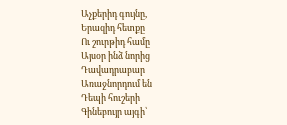Աչքերիդ գույնը,
Երազիդ հետքը
Ու շուրթիդ համը
Այսօր ինձ նորից
Դավադրաբար
Առաջնորդում են
Դեպի հուշերի
Գինեբույր այգի՝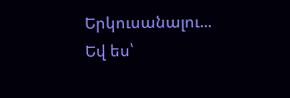Երկուսանալու...
Եվ ես՝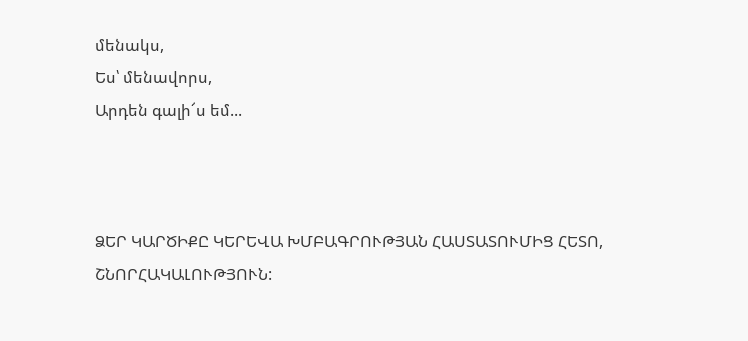մենակս,
Ես՝ մենավորս,
Արդեն գալի՜ս եմ...



ՁԵՐ ԿԱՐԾԻՔԸ ԿԵՐԵՎԱ ԽՄԲԱԳՐՈՒԹՅԱՆ ՀԱՍՏԱՏՈՒՄԻՑ ՀԵՏՈ, ՇՆՈՐՀԱԿԱԼՈՒԹՅՈՒՆ: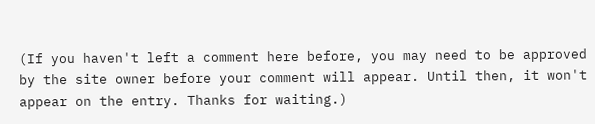(If you haven't left a comment here before, you may need to be approved by the site owner before your comment will appear. Until then, it won't appear on the entry. Thanks for waiting.)